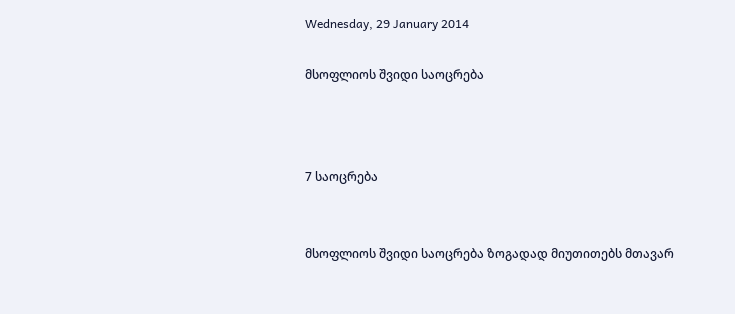Wednesday, 29 January 2014

მსოფლიოს შვიდი საოცრება



7 საოცრება


მსოფლიოს შვიდი საოცრება ზოგადად მიუთითებს მთავარ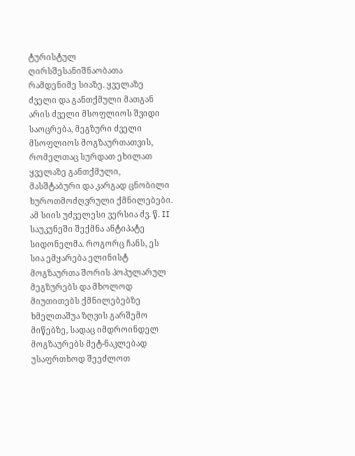ტურისტულ ღირსშესანიშნაობათა რამდენიმე სიაზე. ყველაზე ძველი და განთქმული მათგან არის ძველი მსოფლიოს შვიდი საოცრება, მეგზური ძველი მსოფლიოს მოგზაურთათვის, რომელთაც სურდათ ეხილათ ყველაზე განთქმული, მასშტაბური და კარგად ცნობილი ხუროთმოძღვრული ქმნილებები. ამ სიის უძველესი ვერსია ძვ. წ. II საუკუნეში შექმნა ანტიპატე სიდონელმა. როგორც ჩანს, ეს სია ემყარება ელინისტ მოგზაურთა შორის პოპულარულ მეგზურებს და მხოლოდ მიუთითებს ქმნილებებზე ხმელთაშუა ზღვის გარშემო მიწებზე, სადაც იმდროინდელ მოგზაურებს მეტ-ნაკლებად უსაფრთხოდ შეეძლოთ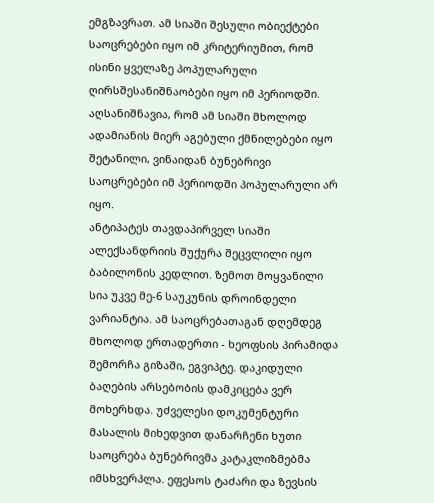ემგზავრათ. ამ სიაში შესული ობიექტები საოცრებები იყო იმ კრიტერიუმით, რომ ისინი ყველაზე პოპულარული ღირსშესანიშნაობები იყო იმ პერიოდში. აღსანიშნავია, რომ ამ სიაში მხოლოდ ადამიანის მიერ აგებული ქმნილებები იყო შეტანილი, ვინაიდან ბუნებრივი საოცრებები იმ პერიოდში პოპულარული არ იყო.
ანტიპატეს თავდაპირველ სიაში ალექსანდრიის შუქურა შეცვლილი იყო ბაბილონის კედლით. ზემოთ მოყვანილი სია უკვე მე-6 საუკუნის დროინდელი ვარიანტია. ამ საოცრებათაგან დღემდეგ მხოლოდ ერთადერთი - ხეოფსის პირამიდა შემორჩა გიზაში, ეგვიპტე. დაკიდული ბაღების არსებობის დამკიცება ვერ მოხერხდა. უძველესი დოკუმენტური მასალის მიხედვით დანარჩენი ხუთი საოცრება ბუნებრივმა კატაკლიზმებმა იმსხვერპლა. ეფესოს ტაძარი და ზევსის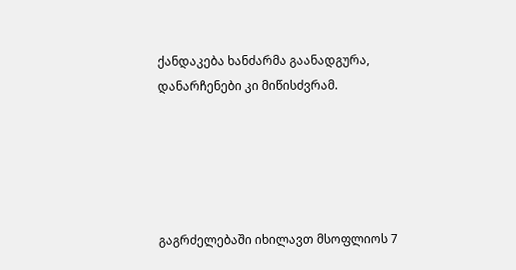ქანდაკება ხანძარმა გაანადგურა, დანარჩენები კი მიწისძვრამ.





გაგრძელებაში იხილავთ მსოფლიოს 7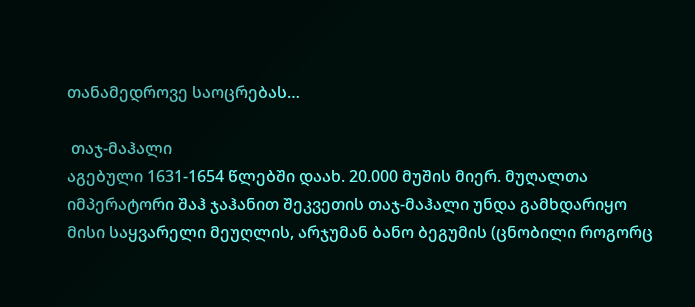თანამედროვე საოცრებას…

 თაჯ-მაჰალი
აგებული 1631-1654 წლებში დაახ. 20.000 მუშის მიერ. მუღალთა იმპერატორი შაჰ ჯაჰანით შეკვეთის თაჯ-მაჰალი უნდა გამხდარიყო მისი საყვარელი მეუღლის, არჯუმან ბანო ბეგუმის (ცნობილი როგორც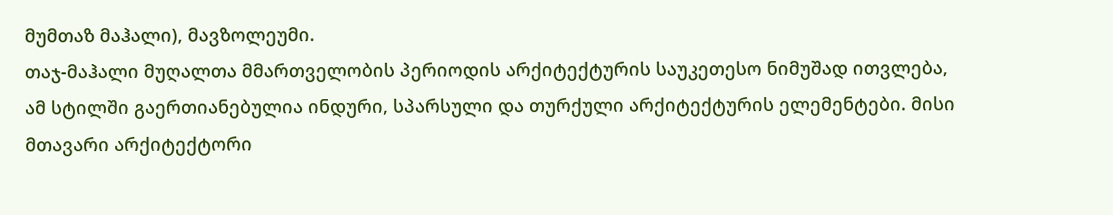მუმთაზ მაჰალი), მავზოლეუმი.
თაჯ-მაჰალი მუღალთა მმართველობის პერიოდის არქიტექტურის საუკეთესო ნიმუშად ითვლება, ამ სტილში გაერთიანებულია ინდური, სპარსული და თურქული არქიტექტურის ელემენტები. მისი მთავარი არქიტექტორი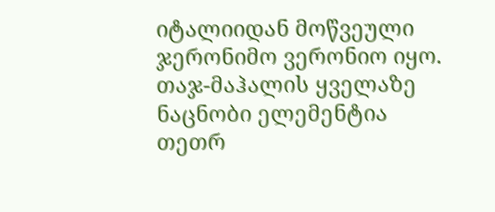იტალიიდან მოწვეული ჯერონიმო ვერონიო იყო.
თაჯ-მაჰალის ყველაზე ნაცნობი ელემენტია თეთრ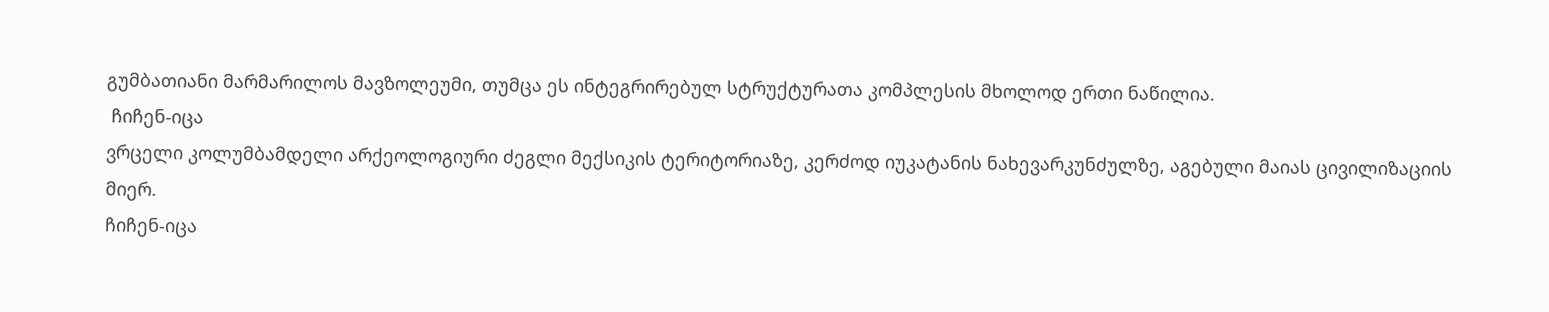გუმბათიანი მარმარილოს მავზოლეუმი, თუმცა ეს ინტეგრირებულ სტრუქტურათა კომპლესის მხოლოდ ერთი ნაწილია.
 ჩიჩენ-იცა
ვრცელი კოლუმბამდელი არქეოლოგიური ძეგლი მექსიკის ტერიტორიაზე, კერძოდ იუკატანის ნახევარკუნძულზე, აგებული მაიას ცივილიზაციის მიერ.
ჩიჩენ-იცა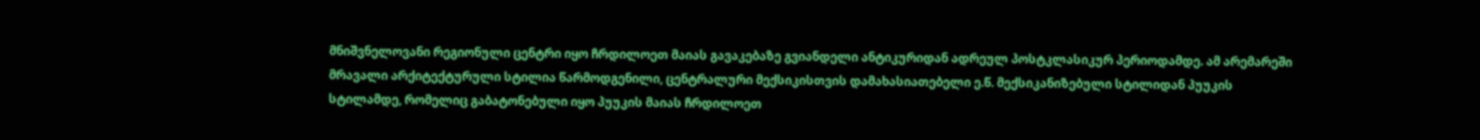მნიშვნელოვანი რეგიონული ცენტრი იყო ჩრდილოეთ მაიას გავაკებაზე გვიანდელი ანტიკურიდან ადრეულ პოსტკლასიკურ პერიოდამდე. ამ არემარეში მრავალი არქიტექტურული სტილია წარმოდგენილი, ცენტრალური მექსიკისთვის დამახასიათებელი ე.წ. მექსიკანიზებული სტილიდან პუუკის სტილამდე, რომელიც გაბატონებული იყო პუუკის მაიას ჩრდილოეთ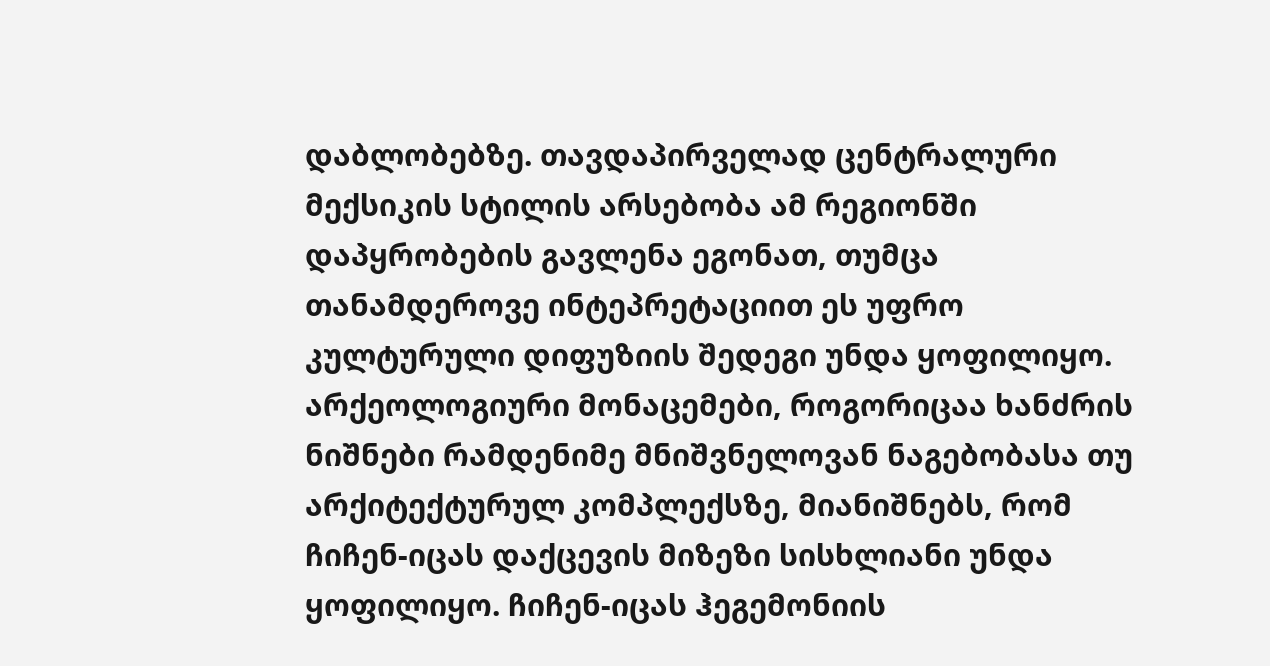დაბლობებზე. თავდაპირველად ცენტრალური მექსიკის სტილის არსებობა ამ რეგიონში დაპყრობების გავლენა ეგონათ, თუმცა თანამდეროვე ინტეპრეტაციით ეს უფრო კულტურული დიფუზიის შედეგი უნდა ყოფილიყო.
არქეოლოგიური მონაცემები, როგორიცაა ხანძრის ნიშნები რამდენიმე მნიშვნელოვან ნაგებობასა თუ არქიტექტურულ კომპლექსზე, მიანიშნებს, რომ ჩიჩენ-იცას დაქცევის მიზეზი სისხლიანი უნდა ყოფილიყო. ჩიჩენ-იცას ჰეგემონიის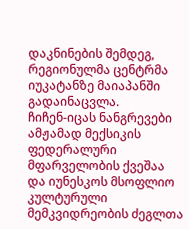დაკნინების შემდეგ, რეგიონულმა ცენტრმა იუკატანზე მაიაპანში გადაინაცვლა.
ჩიჩენ-იცას ნანგრევები ამჟამად მექსიკის ფედერალური მფარველობის ქვეშაა და იუნესკოს მსოფლიო კულტურული მემკვიდრეობის ძეგლთა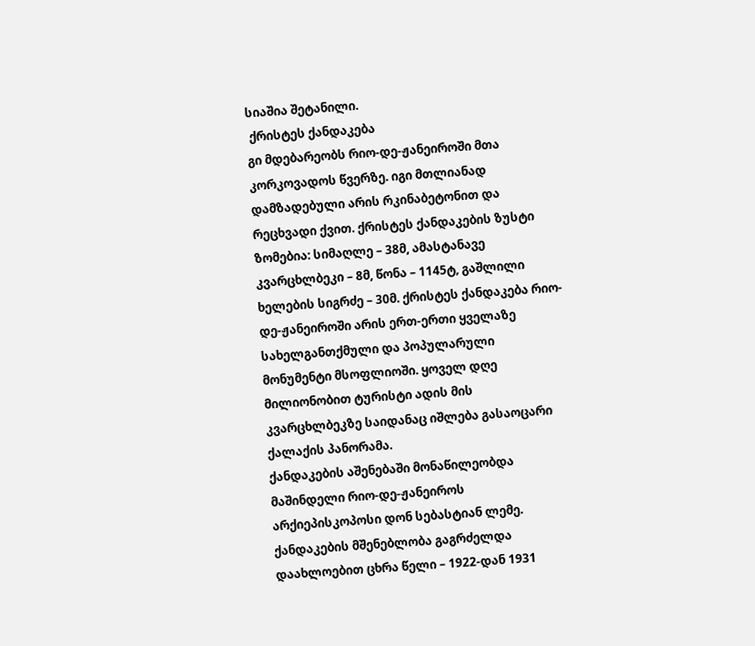სიაშია შეტანილი.
 ქრისტეს ქანდაკება
გი მდებარეობს რიო-დე-ჟანეიროში მთა კორკოვადოს წვერზე. იგი მთლიანად დამზადებული არის რკინაბეტონით და რეცხვადი ქვით. ქრისტეს ქანდაკების ზუსტი ზომებია: სიმაღლე – 38მ, ამასტანავე კვარცხლბეკი – 8მ, წონა – 1145ტ, გაშლილი ხელების სიგრძე – 30მ. ქრისტეს ქანდაკება რიო-დე-ჟანეიროში არის ერთ-ერთი ყველაზე სახელგანთქმული და პოპულარული მონუმენტი მსოფლიოში. ყოველ დღე მილიონობით ტურისტი ადის მის კვარცხლბეკზე საიდანაც იშლება გასაოცარი ქალაქის პანორამა.
ქანდაკების აშენებაში მონაწილეობდა მაშინდელი რიო-დე-ჟანეიროს არქიეპისკოპოსი დონ სებასტიან ლემე. ქანდაკების მშენებლობა გაგრძელდა დაახლოებით ცხრა წელი – 1922-დან 1931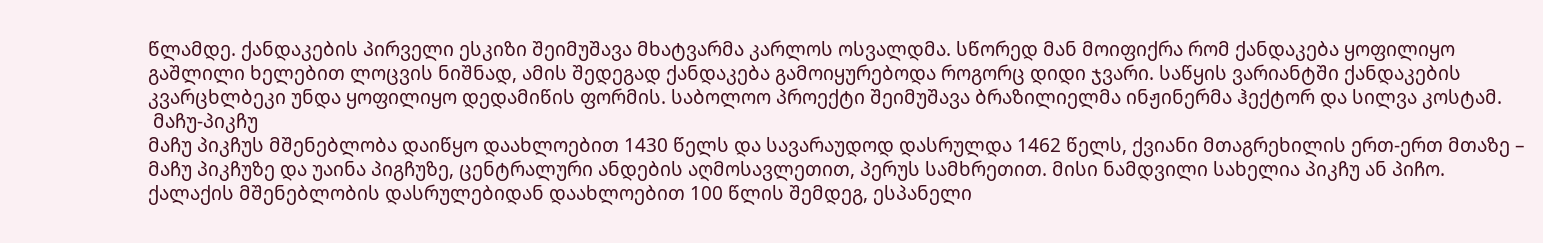წლამდე. ქანდაკების პირველი ესკიზი შეიმუშავა მხატვარმა კარლოს ოსვალდმა. სწორედ მან მოიფიქრა რომ ქანდაკება ყოფილიყო გაშლილი ხელებით ლოცვის ნიშნად, ამის შედეგად ქანდაკება გამოიყურებოდა როგორც დიდი ჯვარი. საწყის ვარიანტში ქანდაკების კვარცხლბეკი უნდა ყოფილიყო დედამიწის ფორმის. საბოლოო პროექტი შეიმუშავა ბრაზილიელმა ინჟინერმა ჰექტორ და სილვა კოსტამ.
 მაჩუ-პიკჩუ
მაჩუ პიკჩუს მშენებლობა დაიწყო დაახლოებით 1430 წელს და სავარაუდოდ დასრულდა 1462 წელს, ქვიანი მთაგრეხილის ერთ-ერთ მთაზე – მაჩუ პიკჩუზე და უაინა პიგჩუზე, ცენტრალური ანდების აღმოსავლეთით, პერუს სამხრეთით. მისი ნამდვილი სახელია პიკჩუ ან პიჩო. ქალაქის მშენებლობის დასრულებიდან დაახლოებით 100 წლის შემდეგ, ესპანელი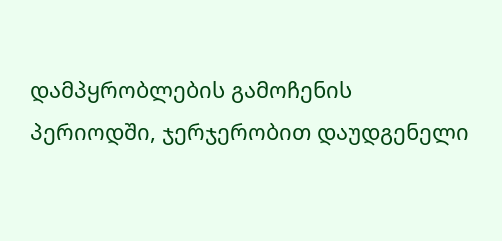დამპყრობლების გამოჩენის პერიოდში, ჯერჯერობით დაუდგენელი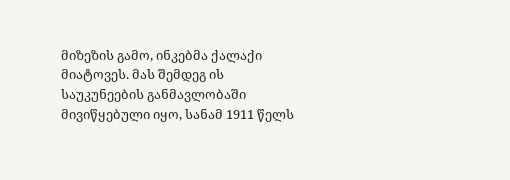მიზეზის გამო, ინკებმა ქალაქი მიატოვეს. მას შემდეგ ის საუკუნეების განმავლობაში მივიწყებული იყო, სანამ 1911 წელს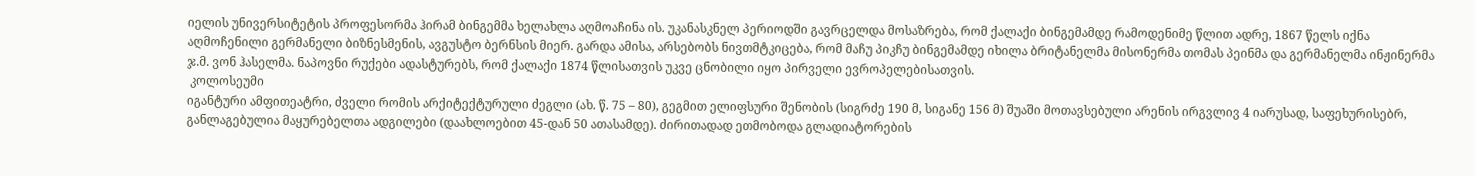იელის უნივერსიტეტის პროფესორმა ჰირამ ბინგემმა ხელახლა აღმოაჩინა ის. უკანასკნელ პერიოდში გავრცელდა მოსაზრება, რომ ქალაქი ბინგემამდე რამოდენიმე წლით ადრე, 1867 წელს იქნა აღმოჩენილი გერმანელი ბიზნესმენის, ავგუსტო ბერნსის მიერ. გარდა ამისა, არსებობს ნივთმტკიცება, რომ მაჩუ პიკჩუ ბინგემამდე იხილა ბრიტანელმა მისონერმა თომას პეინმა და გერმანელმა ინჟინერმა ჯ.მ. ვონ ჰასელმა. ნაპოვნი რუქები ადასტურებს, რომ ქალაქი 1874 წლისათვის უკვე ცნობილი იყო პირველი ევროპელებისათვის.
 კოლოსეუმი
იგანტური ამფითეატრი, ძველი რომის არქიტექტურული ძეგლი (ახ. წ. 75 – 80), გეგმით ელიფსური შენობის (სიგრძე 190 მ, სიგანე 156 მ) შუაში მოთავსებული არენის ირგვლივ 4 იარუსად, საფეხურისებრ, განლაგებულია მაყურებელთა ადგილები (დაახლოებით 45-დან 50 ათასამდე). ძირითადად ეთმობოდა გლადიატორების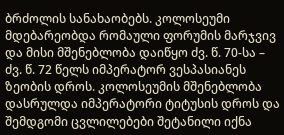ბრძოლის სანახაობებს. კოლოსეუმი მდებარეობდა რომაული ფორუმის მარჯვივ და მისი მშენებლობა დაიწყო ძვ. წ. 70-სა – ძვ. წ. 72 წელს იმპერატორ ვესპასიანეს ზეობის დროს. კოლოსეუმის მშენებლობა დასრულდა იმპერატორი ტიტუსის დროს და შემდგომი ცვლილებები შეტანილი იქნა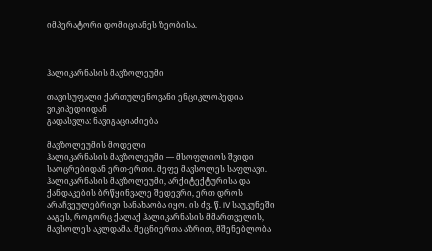იმპერატორი დომიციანეს ზეობისა.



ჰალიკარნასის მავზოლეუმი

თავისუფალი ქართულენოვანი ენციკლოპედია ვიკიპედიიდან
გადასვლა: ნავიგაციაძიება

მავზოლეუმის მოდელი
ჰალიკარნასის მავზოლეუმი — მსოფლიოს შვიდი საოცრებიდან ერთ-ერთი. მეფე მავსოლეს საფლავი. ჰალიკარნასის მავზოლეუმი, არქიტექტურისა და ქანდაკების ბრწყინვალე შედევრი, ერთ დროს არაჩვეულებრივი სანახაობა იყო. ის ძვ. წ. IV საუკუნეში ააგეს, როგორც ქალაქ ჰალიკარნასის მმართველის, მავსოლეს აკლდამა. მეცნიერთა აზრით, მშენებლობა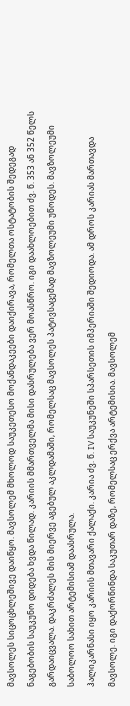მავსოლეს სიცოცხლეშივე დაიწყო. მავსოლემ მხოლოდ საუკეთესო მოქანდაკეები დაიქირავა, რომელთა ოსტატობის შედეგად ნაგებობის საუკუნო დიდება ხვდა წილად. კარიის მმართველმა მისი დასრულება ვერ მოასწრო. იგი დაახლოებით ძვ. წ. 353 ან 352 წელს გარდაიცვალა. დაკრძალეს მის მიერვე აგებულ აკლდამაში, რომელსაც მავსოლეს პატივსაცემად მავზოლეუმი უწოდეს. მავზოლეუმი საბოლოო სახით არტემისიამ დაასრულა.
ჰალიკარნასი იყო კარიის მთავარი ქალაქი. კარია ძვ. წ. IV საუკუნეში სპარსეთის იმპერიაში შედიოდა. ამ დროს კარიას მართავდა მავსოლე. იგი დაქორწინდა საკუთარ დაზე, რომელსაც ერქვა არტემისია. მავსოლემ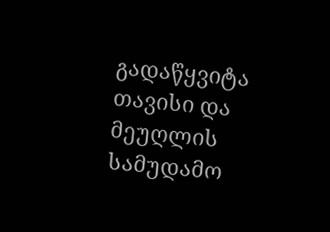გადაწყვიტა თავისი და მეუღლის სამუდამო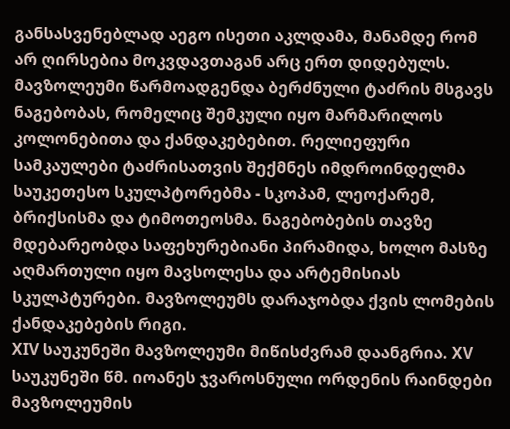განსასვენებლად აეგო ისეთი აკლდამა, მანამდე რომ არ ღირსებია მოკვდავთაგან არც ერთ დიდებულს.
მავზოლეუმი წარმოადგენდა ბერძნული ტაძრის მსგავს ნაგებობას, რომელიც შემკული იყო მარმარილოს კოლონებითა და ქანდაკებებით. რელიეფური სამკაულები ტაძრისათვის შექმნეს იმდროინდელმა საუკეთესო სკულპტორებმა - სკოპამ, ლეოქარემ, ბრიქსისმა და ტიმოთეოსმა. ნაგებობების თავზე მდებარეობდა საფეხურებიანი პირამიდა, ხოლო მასზე აღმართული იყო მავსოლესა და არტემისიას სკულპტურები. მავზოლეუმს დარაჯობდა ქვის ლომების ქანდაკებების რიგი.
XIV საუკუნეში მავზოლეუმი მიწისძვრამ დაანგრია. XV საუკუნეში წმ. იოანეს ჯვაროსნული ორდენის რაინდები მავზოლეუმის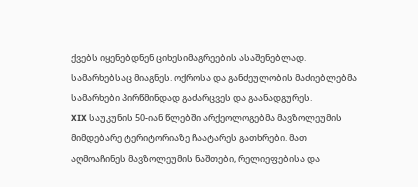ქვებს იყენებდნენ ციხესიმაგრეების ასაშენებლად. სამარხებსაც მიაგნეს. ოქროსა და განძეულობის მაძიებლებმა სამარხები პირწმინდად გაძარცვეს და გაანადგურეს.
XIX საუკუნის 50-იან წლებში არქეოლოგებმა მავზოლეუმის მიმდებარე ტერიტორიაზე ჩაატარეს გათხრები. მათ აღმოაჩინეს მავზოლეუმის ნაშთები, რელიეფებისა და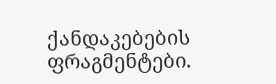ქანდაკებების ფრაგმენტები.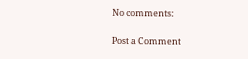No comments:

Post a Comment